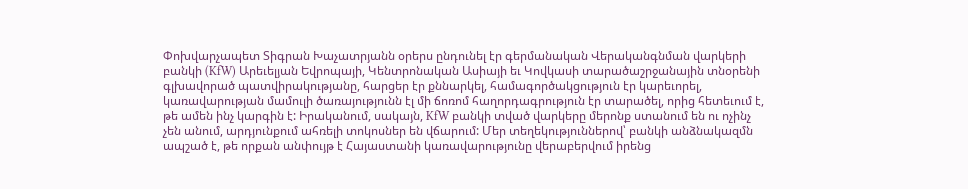Փոխվարչապետ Տիգրան Խաչատրյանն օրերս ընդունել էր գերմանական Վերականգնման վարկերի բանկի (KfW) Արեւելյան Եվրոպայի, Կենտրոնական Ասիայի եւ Կովկասի տարածաշրջանային տնօրենի գլխավորած պատվիրակությանը, հարցեր էր քննարկել, համագործակցություն էր կարեւորել, կառավարության մամուլի ծառայությունն էլ մի ճոռոմ հաղորդագրություն էր տարածել, որից հետեւում է, թե ամեն ինչ կարգին է: Իրականում, սակայն, KfW բանկի տված վարկերը մերոնք ստանում են ու ոչինչ չեն անում, արդյունքում ահռելի տոկոսներ են վճարում: Մեր տեղեկություններով՝ բանկի անձնակազմն ապշած է, թե որքան անփույթ է Հայաստանի կառավարությունը վերաբերվում իրենց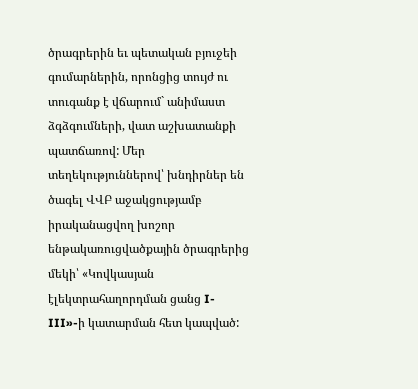ծրագրերին եւ պետական բյուջեի գումարներին, որոնցից տույժ ու տուգանք է վճարում` անիմաստ ձգձգումների, վատ աշխատանքի պատճառով: Մեր տեղեկություններով՝ խնդիրներ են ծագել ՎՎԲ աջակցությամբ իրականացվող խոշոր ենթակառուցվածքային ծրագրերից մեկի՝ «Կովկասյան էլեկտրահաղորդման ցանց I-III»-ի կատարման հետ կապված: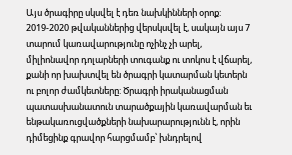Այս ծրագիրը սկսվել է դեռ նախկինների օրոք: 2019-2020 թվականներից վերսկսվել է, սակայն այս 7 տարում կառավարությունը ոչինչ չի արել, միլիոնավոր դոլարների տուգանք ու տոկոս է վճարել, քանի որ խախտվել են ծրագրի կատարման կետերն ու բոլոր ժամկետները: Ծրագրի իրականացման պատասխանատուն տարածքային կառավարման եւ ենթակառուցվածքների նախարարությունն է, որին դիմեցինք գրավոր հարցմամբ՝ խնդրելով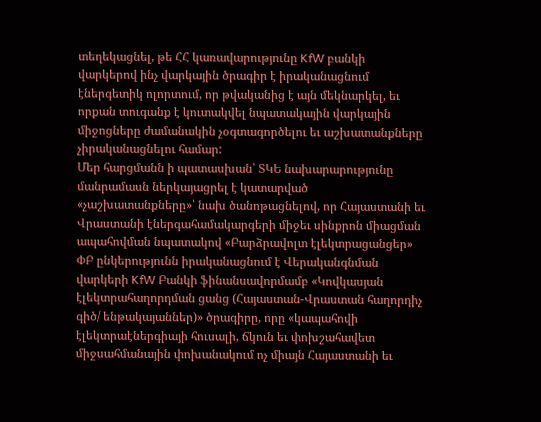տեղեկացնել, թե ՀՀ կառավարությունը KfW բանկի վարկերով ինչ վարկային ծրագիր է իրականացնում էներգետիկ ոլորտում, որ թվականից է այն մեկնարկել, եւ որքան տուգանք է կուտակվել նպատակային վարկային միջոցները ժամանակին չօգտագործելու եւ աշխատանքները չիրականացնելու համար:
Մեր հարցմանն ի պատասխան՝ ՏԿԵ նախարարությունը մանրամասն ներկայացրել է կատարված «չաշխատանքները»՝ նախ ծանոթացնելով, որ Հայաստանի եւ Վրաստանի էներգահամակարգերի միջեւ սինքրոն միացման ապահովման նպատակով «Բարձրավոլտ էլեկտրացանցեր» ՓԲ ընկերությունն իրականացնում է Վերականգնման վարկերի KfW Բանկի ֆինանսավորմամբ «Կովկասյան էլեկտրահաղորդման ցանց (Հայաստան-Վրաստան հաղորդիչ գիծ/ ենթակայաններ)» ծրագիրը, որը «կապահովի էլեկտրաէներգիայի հուսալի, ճկուն եւ փոխշահավետ միջսահմանային փոխանակում ոչ միայն Հայաստանի եւ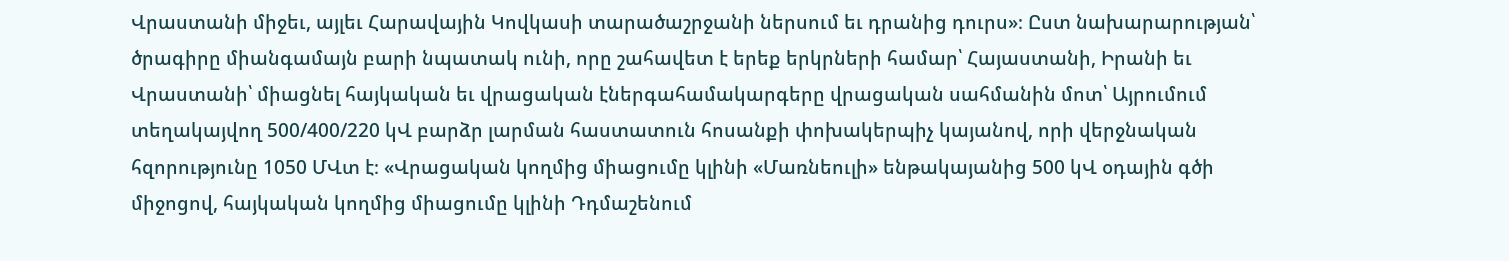Վրաստանի միջեւ, այլեւ Հարավային Կովկասի տարածաշրջանի ներսում եւ դրանից դուրս»։ Ըստ նախարարության՝ ծրագիրը միանգամայն բարի նպատակ ունի, որը շահավետ է երեք երկրների համար՝ Հայաստանի, Իրանի եւ Վրաստանի՝ միացնել հայկական եւ վրացական էներգահամակարգերը վրացական սահմանին մոտ՝ Այրումում տեղակայվող 500/400/220 կՎ բարձր լարման հաստատուն հոսանքի փոխակերպիչ կայանով, որի վերջնական հզորությունը 1050 ՄՎտ է։ «Վրացական կողմից միացումը կլինի «Մառնեուլի» ենթակայանից 500 կՎ օդային գծի միջոցով, հայկական կողմից միացումը կլինի Դդմաշենում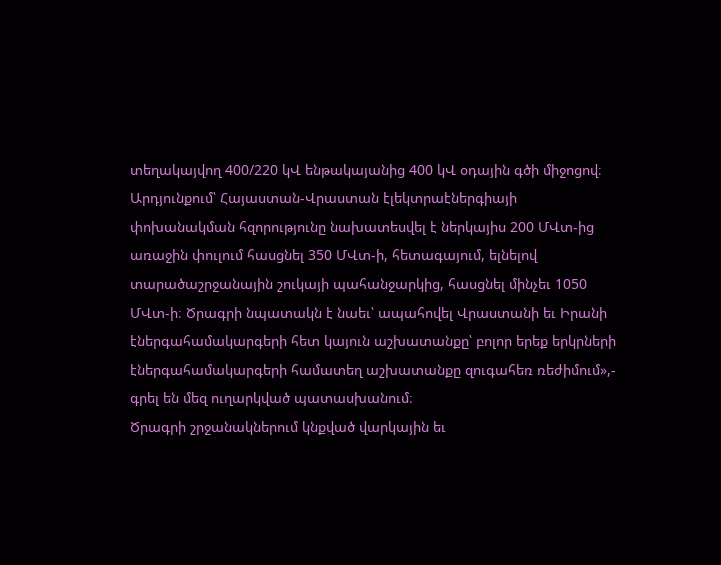տեղակայվող 400/220 կՎ ենթակայանից 400 կՎ օդային գծի միջոցով։ Արդյունքում՝ Հայաստան-Վրաստան էլեկտրաէներգիայի փոխանակման հզորությունը նախատեսվել է ներկայիս 200 ՄՎտ-ից առաջին փուլում հասցնել 350 ՄՎտ-ի, հետագայում, ելնելով տարածաշրջանային շուկայի պահանջարկից, հասցնել մինչեւ 1050 ՄՎտ-ի։ Ծրագրի նպատակն է նաեւ՝ ապահովել Վրաստանի եւ Իրանի էներգահամակարգերի հետ կայուն աշխատանքը՝ բոլոր երեք երկրների էներգահամակարգերի համատեղ աշխատանքը զուգահեռ ռեժիմում»,- գրել են մեզ ուղարկված պատասխանում։
Ծրագրի շրջանակներում կնքված վարկային եւ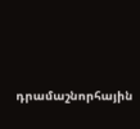դրամաշնորհային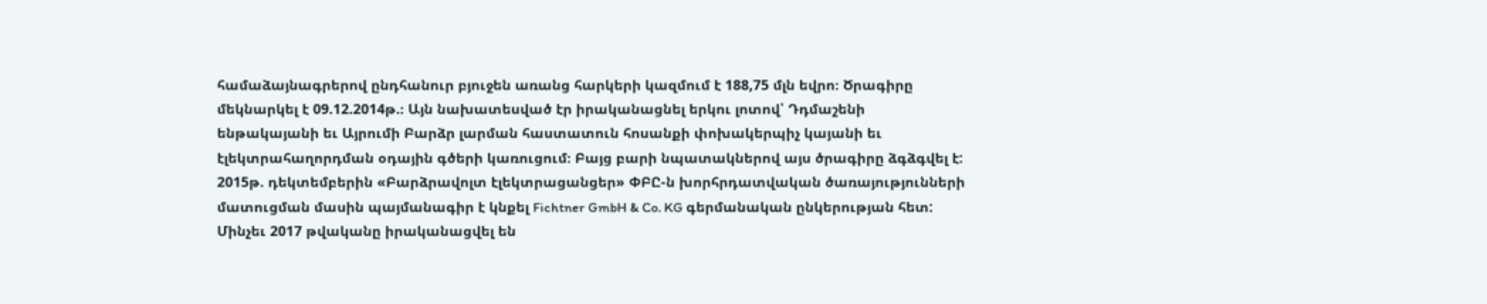համաձայնագրերով ընդհանուր բյուջեն առանց հարկերի կազմում է 188,75 մլն եվրո։ Ծրագիրը մեկնարկել է 09.12.2014թ.։ Այն նախատեսված էր իրականացնել երկու լոտով՝ Դդմաշենի ենթակայանի եւ Այրումի Բարձր լարման հաստատուն հոսանքի փոխակերպիչ կայանի եւ էլեկտրահաղորդման օդային գծերի կառուցում։ Բայց բարի նպատակներով այս ծրագիրը ձգձգվել է: 2015թ. դեկտեմբերին «Բարձրավոլտ էլեկտրացանցեր» ՓԲԸ-ն խորհրդատվական ծառայությունների մատուցման մասին պայմանագիր է կնքել Fichtner GmbH & Co. KG գերմանական ընկերության հետ: Մինչեւ 2017 թվականը իրականացվել են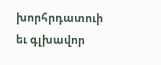խորհրդատուի եւ գլխավոր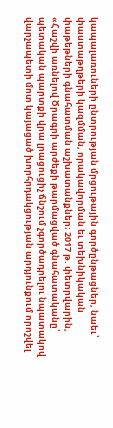կապալառուների ընտրության մրցութային գործընթացներ, նաեւ՝ փաստաթղթերի կազմման, որակավորման եւ տեխնիկական փաթեթների գնահատման աշխատանքներ։ 2017 թ. փետրվարին, «Հաշվի առնելով Ծրագրի արժեքի թարմացված գնահատականը՝ պետական պարտքի վրա լրացուցիչ ճնշում չգործադրելու նպատակով վարչապետի մոտ կայացած խորհրդակցության արդյունքում որոշվել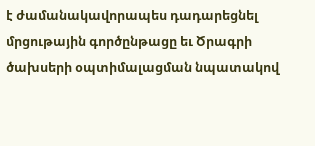է ժամանակավորապես դադարեցնել մրցութային գործընթացը եւ Ծրագրի ծախսերի օպտիմալացման նպատակով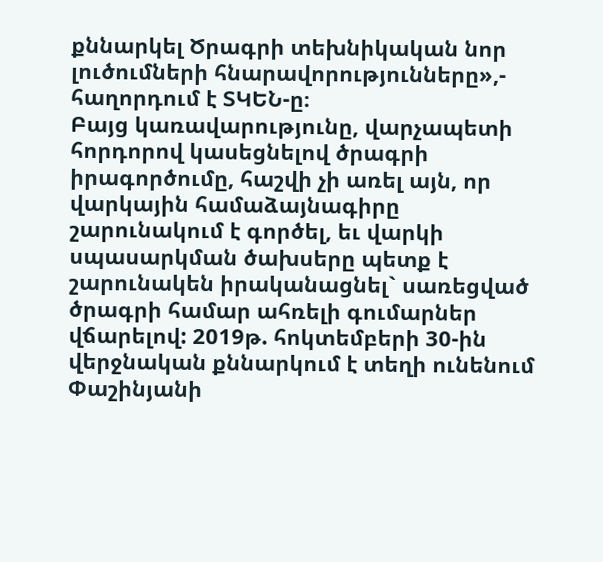քննարկել Ծրագրի տեխնիկական նոր լուծումների հնարավորությունները»,- հաղորդում է ՏԿԵՆ-ը։
Բայց կառավարությունը, վարչապետի հորդորով կասեցնելով ծրագրի իրագործումը, հաշվի չի առել այն, որ վարկային համաձայնագիրը շարունակում է գործել, եւ վարկի սպասարկման ծախսերը պետք է շարունակեն իրականացնել` սառեցված ծրագրի համար ահռելի գումարներ վճարելով: 2019թ. հոկտեմբերի 30-ին վերջնական քննարկում է տեղի ունենում Փաշինյանի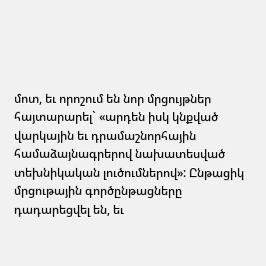մոտ, եւ որոշում են նոր մրցույթներ հայտարարել` «արդեն իսկ կնքված վարկային եւ դրամաշնորհային համաձայնագրերով նախատեսված տեխնիկական լուծումներով»: Ընթացիկ մրցութային գործընթացները դադարեցվել են, եւ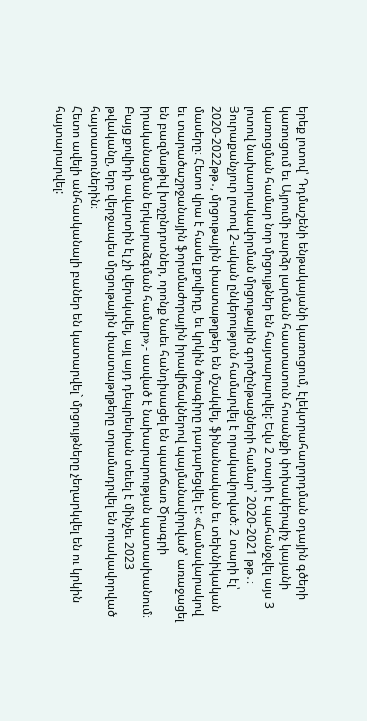երեք լոտով՝ Դդմաշենի ենթակայանի կառուցում, էլեկտրահաղորդման օդային գծերի կառուցում եւ Այրումի բարձր լարման հաստատուն հոսանքի փոխակերպիչ կայանի կառուցման համար նոր մրցույթներ են հայտարարվել: Եվս 2 տարի է պահանջվել այս 3 լոտով նախաորակավորման մրցութային գործընթացների համար՝ 2020-2021 թթ․։ Յուրաքանչյուր լոտով 2-ական ընկերություն համարվել է որակավորված։ 2 տարի էլ՝ 2020-2022թթ․, մրցութային փաստաթղթեր են մշակվել, ֆինանսական եւ տեխնիկական մասերը։ Հետո վրա է հասել քովիդը, եւ կրկին ծրագիրը դադարեցվել է: «Համավարակով եւ տարածաշրջանային ֆորսմաժորային իրավիճակներով պայմանավորված՝ առաջացել են բազմաթիվ խոչընդոտներ, որոնք նաեւ հանդիսացել են պատճառ Ծրագրի իրականացման երկարաձգման համար»,- ասված է նախարարության պատասխանում։ Բայց քովիդի ավարտին էլ չի վերսկսվել, այլ այդ դեպրեսիան տեւել է մինչեւ 2023 թվականը, երբ վերջապես մրցութային փաստաթղթերը տրամադրվել են որակավորված հայտատուներին։
Հետո ավելի անհասկանալի բաներ են կատարվել` մրցույթները չեղարկվել են ու կրկին հայտարարվել: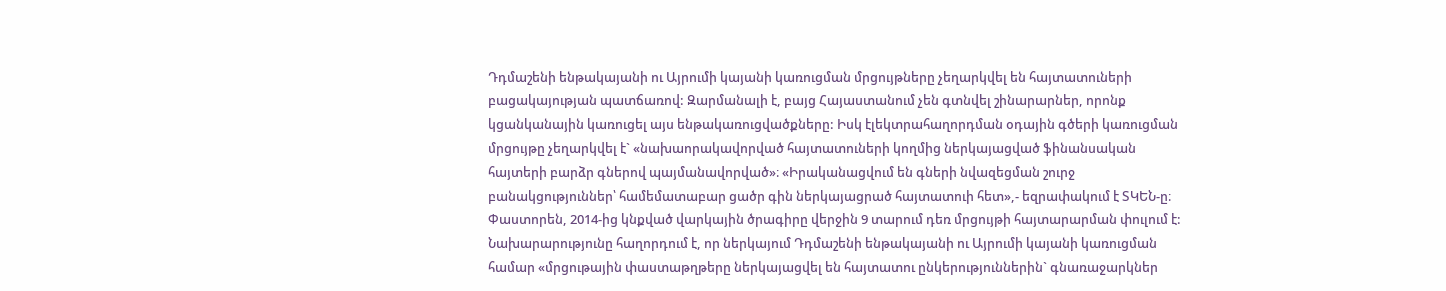Դդմաշենի ենթակայանի ու Այրումի կայանի կառուցման մրցույթները չեղարկվել են հայտատուների բացակայության պատճառով: Զարմանալի է, բայց Հայաստանում չեն գտնվել շինարարներ, որոնք կցանկանային կառուցել այս ենթակառուցվածքները: Իսկ էլեկտրահաղորդման օդային գծերի կառուցման մրցույթը չեղարկվել է` «նախաորակավորված հայտատուների կողմից ներկայացված ֆինանսական հայտերի բարձր գներով պայմանավորված»։ «Իրականացվում են գների նվազեցման շուրջ բանակցություններ՝ համեմատաբար ցածր գին ներկայացրած հայտատուի հետ»,- եզրափակում է ՏԿԵՆ-ը։
Փաստորեն, 2014-ից կնքված վարկային ծրագիրը վերջին 9 տարում դեռ մրցույթի հայտարարման փուլում է: Նախարարությունը հաղորդում է, որ ներկայում Դդմաշենի ենթակայանի ու Այրումի կայանի կառուցման համար «մրցութային փաստաթղթերը ներկայացվել են հայտատու ընկերություններին` գնառաջարկներ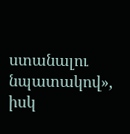ստանալու նպատակով», իսկ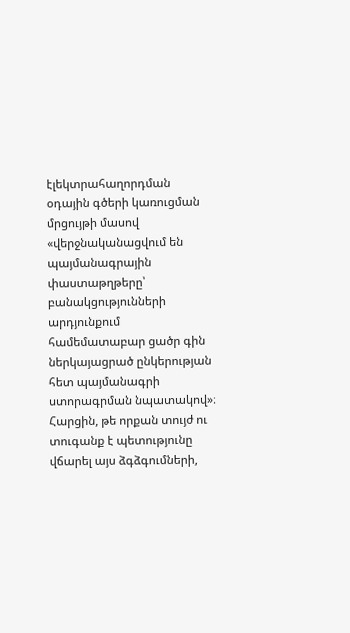էլեկտրահաղորդման օդային գծերի կառուցման մրցույթի մասով «վերջնականացվում են պայմանագրային փաստաթղթերը՝ բանակցությունների արդյունքում համեմատաբար ցածր գին ներկայացրած ընկերության հետ պայմանագրի ստորագրման նպատակով»։
Հարցին, թե որքան տույժ ու տուգանք է պետությունը վճարել այս ձգձգումների,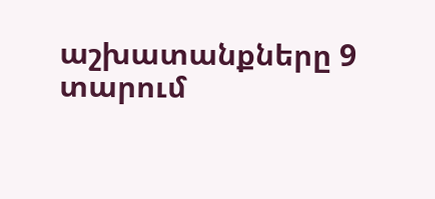աշխատանքները 9 տարում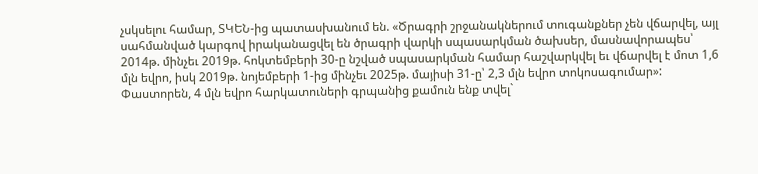չսկսելու համար, ՏԿԵՆ-ից պատասխանում են. «Ծրագրի շրջանակներում տուգանքներ չեն վճարվել, այլ սահմանված կարգով իրականացվել են ծրագրի վարկի սպասարկման ծախսեր, մասնավորապես՝ 2014թ. մինչեւ 2019թ. հոկտեմբերի 30-ը նշված սպասարկման համար հաշվարկվել եւ վճարվել է մոտ 1,6 մլն եվրո, իսկ 2019թ. նոյեմբերի 1-ից մինչեւ 2025թ. մայիսի 31-ը՝ 2,3 մլն եվրո տոկոսագումար»:
Փաստորեն, 4 մլն եվրո հարկատուների գրպանից քամուն ենք տվել`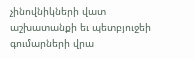չինովնիկների վատ աշխատանքի եւ պետբյուջեի գումարների վրա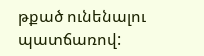թքած ունենալու պատճառով: